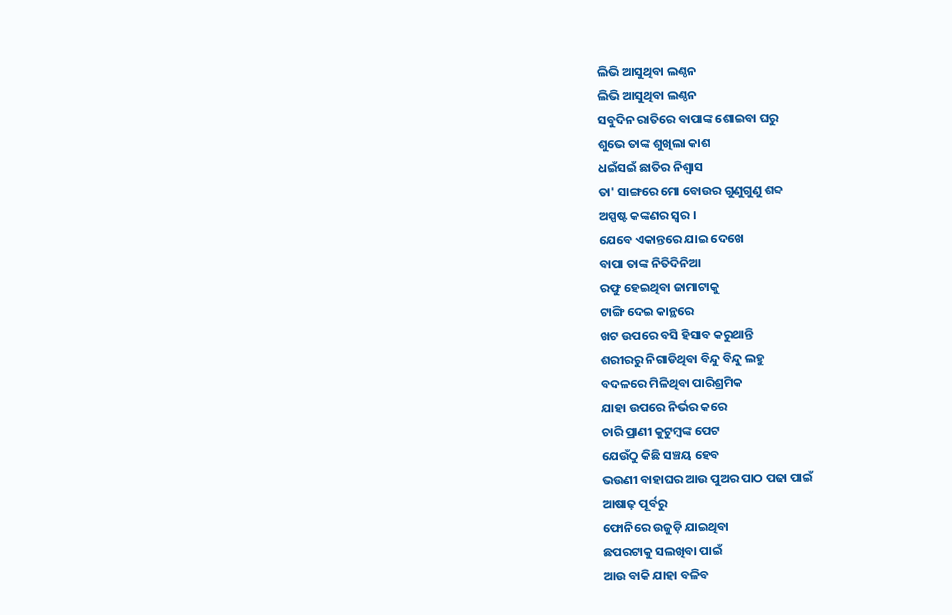ଲିଭି ଆସୁଥିବା ଲଣ୍ଠନ
ଲିଭି ଆସୁଥିବା ଲଣ୍ଠନ
ସବୁଦିନ ରାତିରେ ବାପାଙ୍କ ଶୋଇବା ଘରୁ
ଶୁଭେ ତାଙ୍କ ଶୁଖିଲା କାଶ
ଧଇଁସଇଁ ଛାତିର ନିଶ୍ୱାସ
ତା' ସାଙ୍ଗରେ ମୋ ବୋଉର ଗୁଣୁଗୁଣୁ ଶବ୍ଦ
ଅସ୍ପଷ୍ଟ କଙ୍କଣର ସ୍ୱର ।
ଯେବେ ଏକାନ୍ତରେ ଯାଇ ଦେଖେ
ବାପା ତାଙ୍କ ନିତିଦିନିଆ
ରଫୁ ହେଇଥିବା ଜାମାଟାକୁ
ଟାଙ୍ଗି ଦେଇ କାନ୍ଥରେ
ଖଟ ଉପରେ ବସି ହିସାବ କରୁଥାନ୍ତି
ଶରୀରରୁ ନିଗାଡିଥିବା ବିନ୍ଦୁ ବିନ୍ଦୁ ଲହୁ
ବଦଳରେ ମିଳିଥିବା ପାରିଶ୍ରମିକ
ଯାହା ଉପରେ ନିର୍ଭର କରେ
ଚାରି ପ୍ରାଣୀ କୁଟୁମ୍ବଙ୍କ ପେଟ
ଯେଉଁଠୁ କିଛି ସଞ୍ଚୟ ହେବ
ଭଉଣୀ ବାହାଘର ଆଉ ପୁଅର ପାଠ ପଢା ପାଇଁ
ଆଷାଢ଼ ପୂର୍ବରୁ
ଫୋନିରେ ଉଜୁଡ଼ି ଯାଇଥିବା
ଛପରଟାକୁ ସଲଖିବା ପାଇଁ
ଆଉ ବାକି ଯାହା ବଳିବ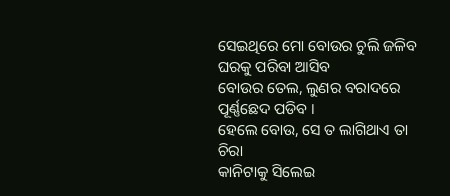ସେଇଥିରେ ମୋ ବୋଉର ଚୁଲି ଜଳିବ
ଘରକୁ ପରିବା ଆସିବ
ବୋଉର ତେଲ, ଲୁଣର ବରାଦରେ
ପୂର୍ଣ୍ଣଛେଦ ପଡିବ ।
ହେଲେ ବୋଉ, ସେ ତ ଲାଗିଥାଏ ତା ଚିରା
କାନିଟାକୁ ସିଲେଇ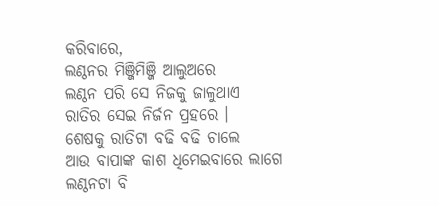କରିବାରେ,
ଲଣ୍ଠନର ମିଞ୍ଜିମିଞ୍ଜି ଆଲୁଅରେ
ଲଣ୍ଠନ ପରି ସେ ନିଜକୁ ଜାଳୁଥାଏ
ରାତିର ସେଇ ନିର୍ଜନ ପ୍ରହରେ ।
ଶେଷକୁ ରାତିଟା ବଢି ବଢି ଚାଲେ
ଆଉ ବାପାଙ୍କ କାଶ ଧିମେଇବାରେ ଲାଗେ
ଲଣ୍ଠନଟା ବି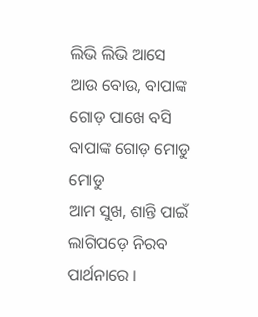ଲିଭି ଲିଭି ଆସେ
ଆଉ ବୋଉ, ବାପାଙ୍କ ଗୋଡ଼ ପାଖେ ବସି
ବାପାଙ୍କ ଗୋଡ଼ ମୋଡୁ ମୋଡୁ
ଆମ ସୁଖ, ଶାନ୍ତି ପାଇଁ
ଲାଗିପଡ଼େ ନିରବ ପାର୍ଥନାରେ ।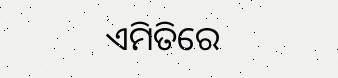ଏମିତିରେ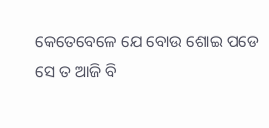କେତେବେଳେ ଯେ ବୋଉ ଶୋଇ ପଡେ
ସେ ତ ଆଜି ବି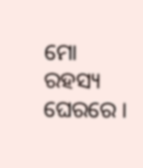ମୋ ରହସ୍ୟ ଘେରରେ ।